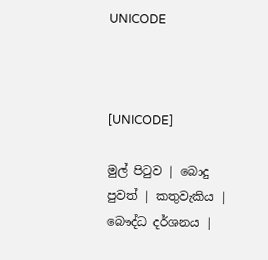UNICODE



[UNICODE]

මුල් පිටුව | බොදු පුවත් | කතුවැකිය | බෞද්ධ දර්ශනය |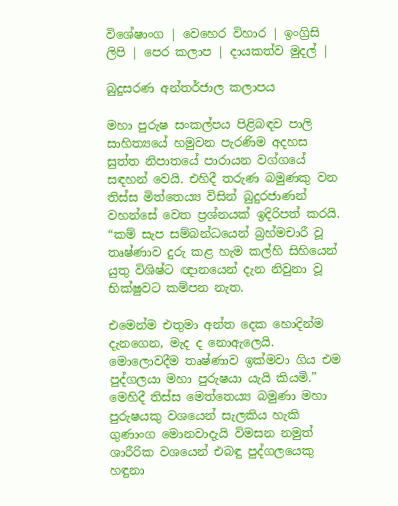විශේෂාංග | වෙහෙර විහාර | ඉංග්‍රිසි ලිපි | පෙර කලාප | දායකත්ව මුදල් |

බුදුසරණ අන්තර්ජාල කලාපය

මහා පුරුෂ සංකල්පය පිළිබඳව පාලි සාහිත්‍යයේ හමුවන පැරණිම අදහස සුත්ත නිපාතයේ පාරායන වග්ගයේ සඳහන් වෙයි. එහිදී තරුණ බමුණකු වන තිස්ස මිත්තෙය්‍ය විසින් බුදුරජාණන් වහන්සේ වෙත ප්‍රශ්නයක් ඉදිරිපත් කරයි. “කම් සැප සම්බන්ධයෙන් බ්‍රහ්මචාරී වූ තෘෂ්ණාව දුරු කළ හැම කල්හි සිහියෙන් යුතු විශිෂ්ට ඥානයෙන් දැන නිවුනා වූ භික්ෂුවට කම්පන නැත.

එමෙන්ම එතුමා අන්ත දෙක හොදින්ම දැනගෙන, මැද ද නොඇලෙයි. මොලොවදීම තෘෂ්ණාව ඉක්මවා ගිය එම පුද්ගලයා මහා පුරුෂයා යැයි කියමි.” මෙහිදී තිස්ස මෙත්තෙය්‍ය බමුණා මහා පුරුෂයකු වශයෙන් සැලකිය හැකි ගුණාංග මොනවාදැයි විමසන නමුත් ශාරීරික වශයෙන් එබඳු පුද්ගලයෙකු හඳුනා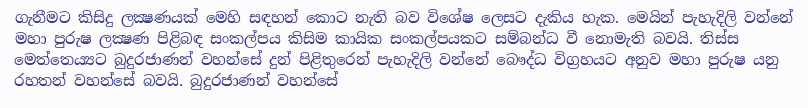ගැනීමට කිසිදු ලක්‍ෂණයක් මෙහි සඳහන් කොට නැති බව විශේෂ ලෙසට දැකිය හැක. මෙයින් පැහැදිලි වන්නේ මහා පුරුෂ ලක්‍ෂණ පිළිබඳ සංකල්පය කිසිම කායික සංකල්පයකට සම්බන්ධ වී නොමැති බවයි. තිස්ස මෙත්තෙය්‍යට බුදුරජාණන් වහන්සේ දුන් පිළිතුරෙන් පැහැදිලි වන්නේ බෞද්ධ විග්‍රහයට අනුව මහා පුරුෂ යනු රහතන් වහන්සේ බවයි. බුදුරජාණන් වහන්සේ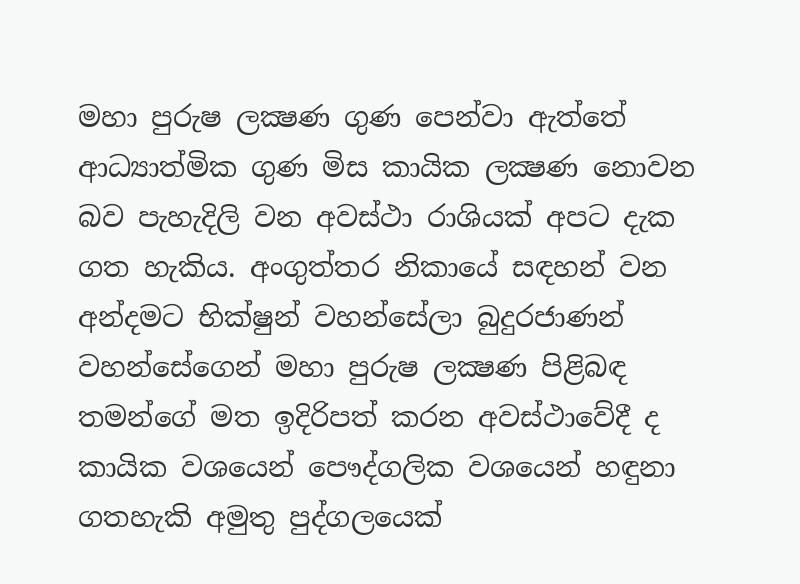මහා පුරුෂ ලක්‍ෂණ ගුණ පෙන්වා ඇත්තේ ආධ්‍යාත්මික ගුණ මිස කායික ලක්‍ෂණ නොවන බව පැහැදිලි වන අවස්ථා රාශියක් අපට දැක ගත හැකිය. අංගුත්තර නිකායේ සඳහන් වන අන්දමට භික්ෂුන් වහන්සේලා බුදුරජාණන් වහන්සේගෙන් මහා පුරුෂ ලක්‍ෂණ පිළිබඳ තමන්ගේ මත ඉදිරිපත් කරන අවස්ථාවේදී ද කායික වශයෙන් පෞද්ගලික වශයෙන් හඳුනා ගතහැකි අමුතු පුද්ගලයෙක්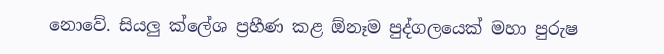නොවේ. සියලු ක්ලේශ ප්‍රහීණ කළ ඕනෑම පුද්ගලයෙක් මහා පුරුෂ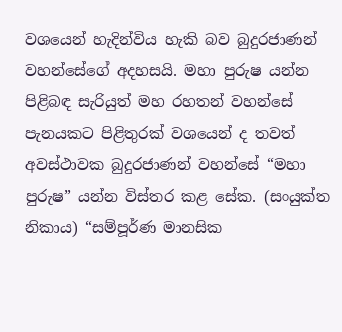වශයෙන් හැදින්විය හැකි බව බුදුරජාණන් වහන්සේගේ අදහසයි. මහා පුරුෂ යන්න පිළිබඳ සැරියුත් මහ රහතන් වහන්සේ පැනයකට පිළිතුරක් වශයෙන් ද තවත් අවස්ථාවක බුදුරජාණන් වහන්සේ “මහා පුරුෂ” යන්න විස්තර කළ සේක. (සංයුක්ත නිකාය) “සම්පූර්ණ මානසික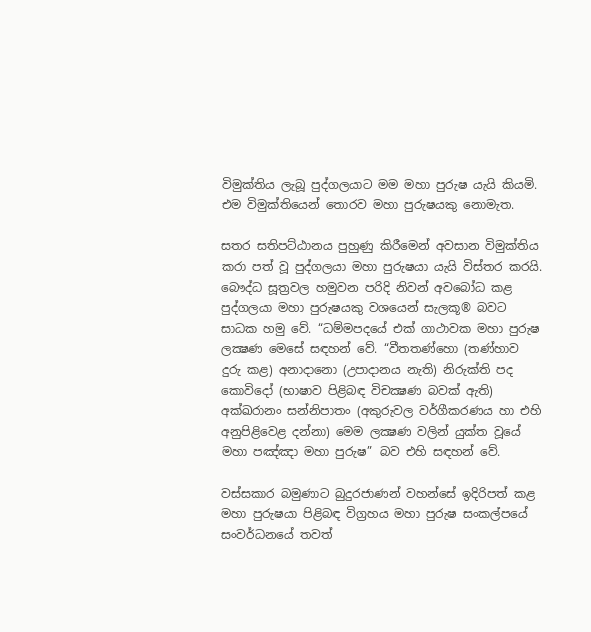විමුක්තිය ලැබූ පුද්ගලයාට මම මහා පුරුෂ යැයි කියමි. එම විමුක්තියෙන් තොරව මහා පුරුෂයකු නොමැත.

සතර සතිපට්ඨානය පුහුණු කිරීමෙන් අවසාන විමුක්තිය කරා පත් වූ පුද්ගලයා මහා පුරුෂයා යැයි විස්තර කරයි. බෞද්ධ සූත්‍රවල හමුවන පරිදි නිවන් අවබෝධ කළ පුද්ගලයා මහා පුරුෂයකු වශයෙන් සැලකූ® බවට සාධක හමු වේ. “ධම්මපදයේ එක් ගාථාවක මහා පුරුෂ ලක්‍ෂණ මෙසේ සඳහන් වේ. “වීතතණ්හො (තණ්හාව දුරු කළ) අනාදානො (උපාදානය නැති) නිරුක්ති පද කොවිදෝ (භාෂාව පිළිබඳ විචක්‍ෂණ බවක් ඇති) අක්ඛරානං සන්නිපාතං (අකුරුවල වර්ගීකරණය හා එහි අනුපිළිවෙළ දන්නා) මෙම ලක්‍ෂණ වලින් යුක්ත වූයේ මහා පඤ්ඤා මහා පුරුෂ” බව එහි සඳහන් වේ.

වස්සකාර බමුණාට බුදුරජාණන් වහන්සේ ඉදිරිපත් කළ මහා පුරුෂයා පිළිබඳ විග්‍රහය මහා පුරුෂ සංකල්පයේ සංවර්ධනයේ තවත්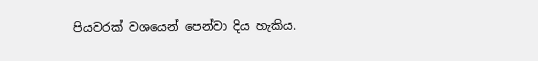පියවරක් වශයෙන් පෙන්වා දිය හැකිය.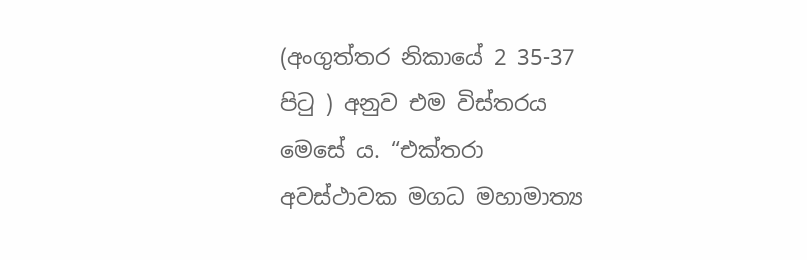(අංගුත්තර නිකායේ 2 35-37 පිටු ) අනුව එම විස්තරය මෙසේ ය. “එක්තරා අවස්ථාවක මගධ මහාමාත්‍ය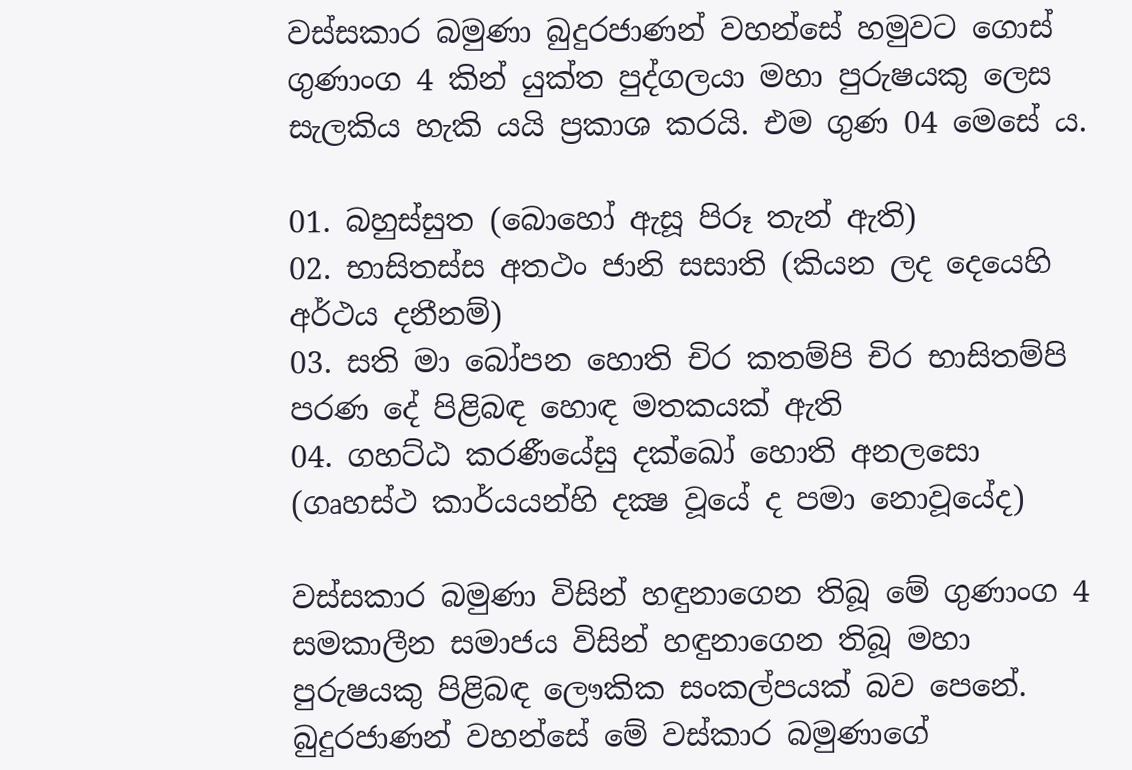වස්සකාර බමුණා බුදුරජාණන් වහන්සේ හමුවට ගොස් ගුණාංග 4 කින් යුක්ත පුද්ගලයා මහා පුරුෂයකු ලෙස සැලකිය හැකි යයි ප්‍රකාශ කරයි. එම ගුණ 04 මෙසේ ය.

01. බහුස්සුත (බොහෝ ඇසූ පිරූ තැන් ඇති)
02. භාසිතස්ස අතථං ජානි සසාති (කියන ලද දෙයෙහි අර්ථය දනීනම්)
03. සති මා බෝපන හොති චිර කතම්පි චිර භාසිතම්පි පරණ දේ පිළිබඳ හොඳ මතකයක් ඇති
04. ගහට්ඨ කරණීයේසු දක්ඛෝ හොති අනලසො (ගෘහස්ථ කාර්යයන්හි දක්‍ෂ වූයේ ද පමා නොවූයේද)

වස්සකාර බමුණා විසින් හඳුනාගෙන තිබූ මේ ගුණාංග 4 සමකාලීන සමාජය විසින් හඳුනාගෙන තිබූ මහා පුරුෂයකු පිළිබඳ ලෞකික සංකල්පයක් බව පෙනේ. බුදුරජාණන් වහන්සේ මේ වස්කාර බමුණාගේ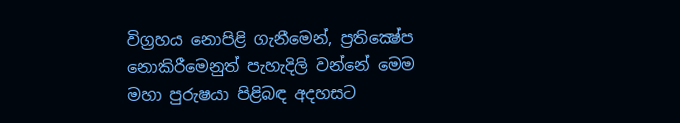විග්‍රහය නොපිළි ගැනීමෙන්, ප්‍රතික්‍ෂේප නොකිරීමෙනුත් පැහැදිලි වන්නේ මෙම මහා පුරුෂයා පිළිබඳ අදහසට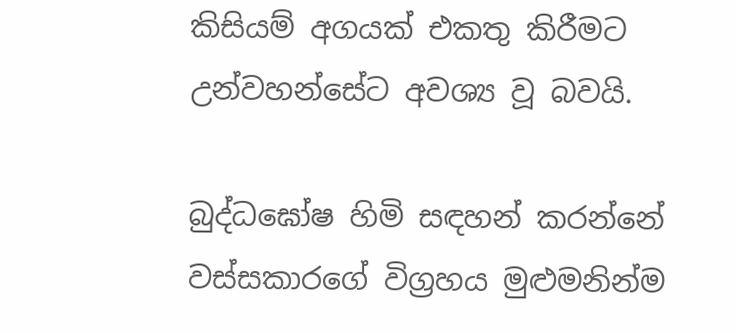කිසියම් අගයක් එකතු කිරීමට උන්වහන්සේට අවශ්‍ය වූ බවයි.

බුද්ධඝෝෂ හිමි සඳහන් කරන්නේ වස්සකාරගේ විග්‍රහය මුළුමනින්ම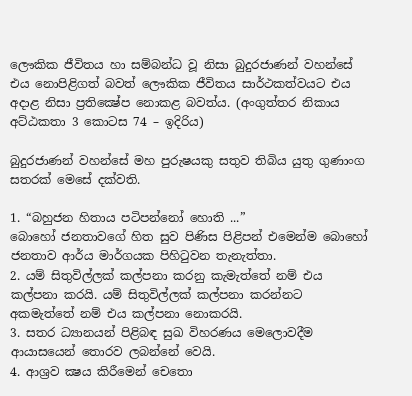ලෞකික ජීවිතය හා සම්බන්ධ වූ නිසා බුදුරජාණන් වහන්සේ එය නොපිළිගත් බවත් ලෞකික ජීවිතය සාර්ථකත්වයට එය අදාළ නිසා ප්‍රතික්‍ෂේප නොකළ බවත්ය. (අංගුත්තර නිකාය අට්ඨකතා 3 කොටස 74 – ඉදිරිය)

බුදුරජාණන් වහන්සේ මහ පුරුෂයකු සතුව තිබිය යුතු ගුණාංග සතරක් මෙසේ දක්වති.

1. “බහුජන හිතාය පටිපන්නෝ හොති ...”
බොහෝ ජනතාවගේ හිත සුව පිණිස පිළිපන් එමෙන්ම බොහෝ ජනතාව ආර්ය මාර්ගයක පිහිටුවන තැනැත්තා.
2. යම් සිතුවිල්ලක් කල්පනා කරනු කැමැත්තේ නම් එය කල්පනා කරයි. යම් සිතුවිල්ලක් කල්පනා කරන්නට අකමැත්තේ නම් එය කල්පනා නොකරයි.
3. සතර ධ්‍යානයන් පිළිබඳ සුඛ විහරණය මෙලොවදීම ආයාසයෙන් තොරව ලබන්නේ වෙයි.
4. ආශ්‍රව ක්‍ෂය කිරීමෙන් චෙතො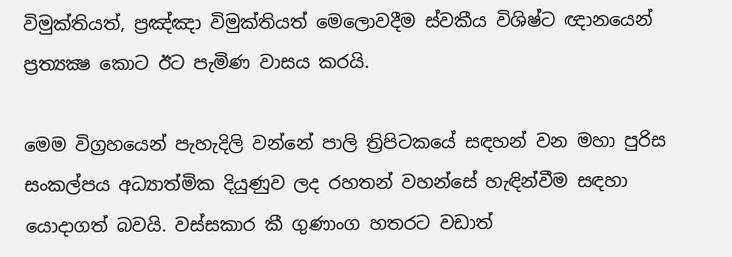විමුක්තියත්, ප්‍රඤ්ඤා විමුක්තියත් මෙලොවදීම ස්වකීය විශිෂ්ට ඥානයෙන් ප්‍රත්‍යක්‍ෂ කොට ඊට පැමිණ වාසය කරයි.

මෙම විග්‍රහයෙන් පැහැදිලි වන්නේ පාලි ත්‍රිපිටකයේ සඳහන් වන මහා පුරිස සංකල්පය අධ්‍යාත්මික දියුණුව ලද රහතන් වහන්සේ හැඳින්වීම සඳහා යොදාගත් බවයි. වස්සකාර කී ගුණාංග හතරට වඩාත්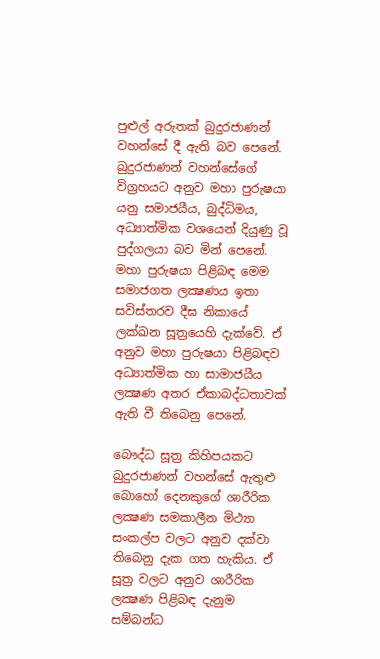පුළුල් අරුතක් බුදුරජාණන් වහන්සේ දී ඇති බව පෙනේ. බුදුරජාණන් වහන්සේගේ විග්‍රහයට අනුව මහා පුරුෂයා යනු සමාජයීය, බුද්ධිමය, අධ්‍යාත්මික වශයෙන් දියුණු වූ පුද්ගලයා බව මින් පෙනේ. මහා පුරුෂයා පිළිබඳ මෙම සමාජගත ලක්‍ෂණය ඉතා සවිස්තරව දීඝ නිකායේ ලක්ඛන සූත්‍රයෙහි දැක්වේ. ඒ අනුව මහා පුරුෂයා පිළිබඳව අධ්‍යාත්මික හා සාමාජයීය ලක්‍ෂණ අතර ඒකාබද්ධතාවක් ඇති වී තිබෙනු පෙනේ.

බෞද්ධ සූත්‍ර කිහිපයකට බුදුරජාණන් වහන්සේ ඇතුළු බොහෝ දෙනකුගේ ශාරීරික ලක්‍ෂණ සමකාලීන මිථ්‍යා සංකල්ප වලට අනුව දක්වා තිබෙනු දැක ගත හැකිය. ඒ සූත්‍ර වලට අනුව ශාරීරික ලක්‍ෂණ පිළිබඳ දැනුම සම්බන්ධ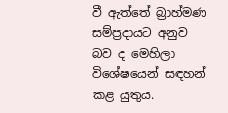වී ඇත්තේ බ්‍රාහ්මණ සම්ප්‍රදායට අනුව බව ද මෙහිලා විශේෂයෙන් සඳහන් කළ යුතුය.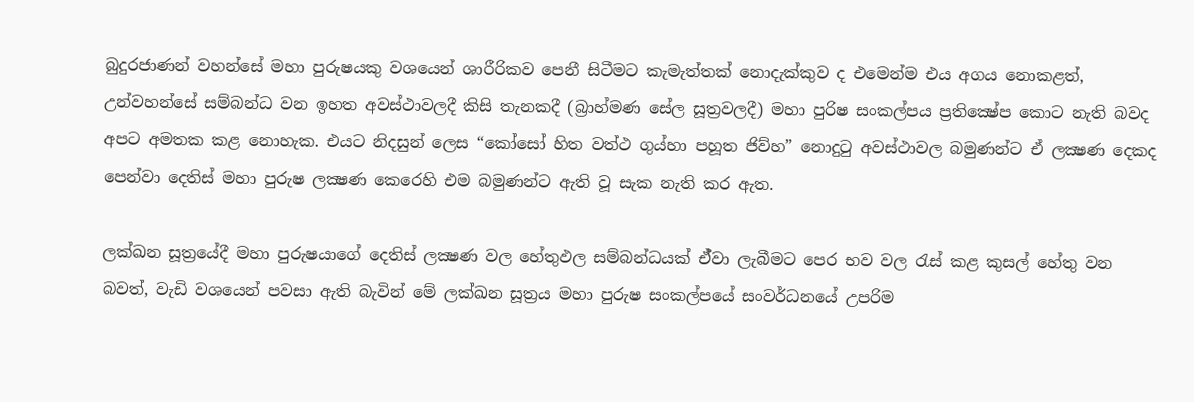බුදුරජාණන් වහන්සේ මහා පුරුෂයකු වශයෙන් ශාරීරිකව පෙනී සිටීමට කැමැත්තක් නොදැක්කුව ද එමෙන්ම එය අගය නොකළත්, උන්වහන්සේ සම්බන්ධ වන ඉහත අවස්ථාවලදී කිසි තැනකදී (බ්‍රාහ්මණ සේල සූත්‍රවලදී) මහා පුරිෂ සංකල්පය ප්‍රතික්‍ෂේප කොට නැති බවද අපට අමතක කළ නොහැක. එයට නිදසුන් ලෙස “කෝසෝ හිත වත්ථ ගුය්හා පහූත ජිව්හ” නොදුටු අවස්ථාවල බමුණන්ට ඒ ලක්‍ෂණ දෙකද පෙන්වා දෙතිස් මහා පුරුෂ ලක්‍ෂණ කෙරෙහි එම බමුණන්ට ඇති වූ සැක නැති කර ඇත.

ලක්ඛන සූත්‍රයේදී මහා පුරුෂයාගේ දෙතිස් ලක්‍ෂණ වල හේතුඵල සම්බන්ධයක් ඒ්වා ලැබීමට පෙර භව වල රැස් කළ කුසල් හේතු වන බවත්, වැඩි වශයෙන් පවසා ඇති බැවින් මේ ලක්ඛන සූත්‍රය මහා පුරුෂ සංකල්පයේ සංවර්ධනයේ උපරිම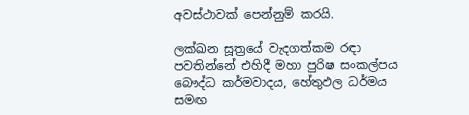අවස්ථාවක් පෙන්නුම් කරයි.

ලක්ඛන සූත්‍රයේ වැදගත්කම රඳා පවතින්නේ එහිදී මහා පුරිෂ සංකල්පය බෞද්ධ කර්මවාදය, හේතුඵල ධර්මය සමඟ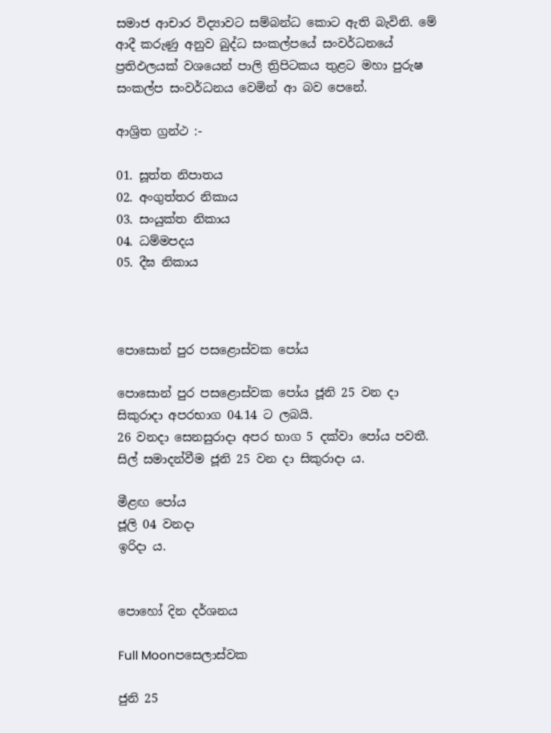සමාජ ආචාර විද්‍යාවට සම්බන්ධ කොට ඇති බැවිනි. මේ ආදී කරුණු අනුව බුද්ධ සංකල්පයේ සංවර්ධනයේ ප්‍රතිඵලයක් වශයෙන් පාලි ත්‍රිපිටකය තුළට මහා පුරුෂ සංකල්ප සංවර්ධනය වෙමින් ආ බව පෙනේ.

ආශ්‍රිත ග්‍රන්ථ :-

01. සූත්ත නිපාතය
02. අංගුත්තර නිකාය
03. සංයුක්ත නිකාය
04. ධම්මපදය
05. දීඝ නිකාය



පොසොන් පුර පසළොස්වක පෝය

පොසොන් පුර පසළොස්වක පෝය ජූනි 25 වන දා සිකුරාදා අපරභාග 04.14 ට ලබයි.
26 වනදා සෙනසුරාදා අපර භාග 5 දක්වා පෝය පවතී.
සිල් සමාදන්වීම ජූනි 25 වන දා සිකුරාදා ය.

මීළඟ පෝය
ජූලි 04 වනදා
ඉරිදා ය.


පොහෝ දින දර්ශනය

Full Moonපසෙලාස්වක

ජුනි 25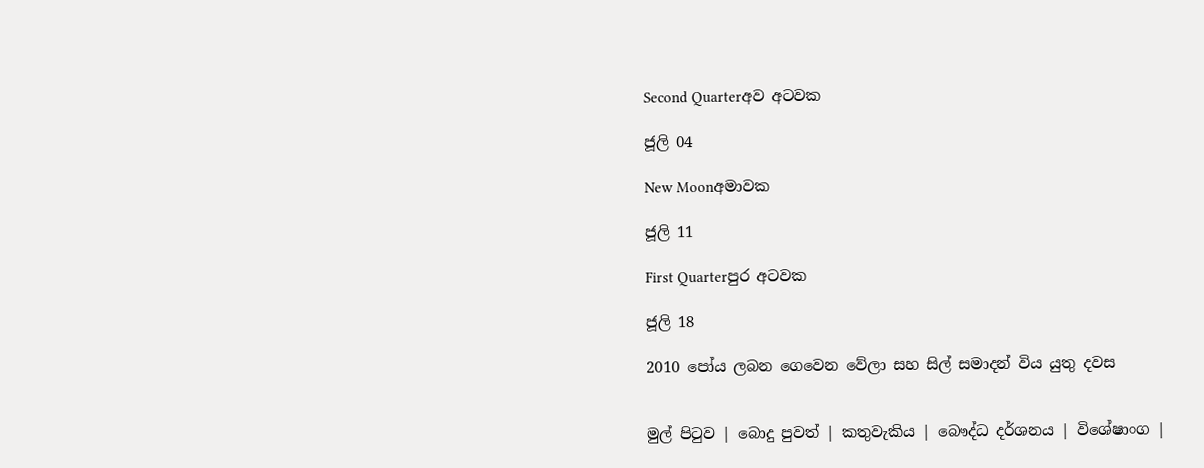Second Quarterඅව අටවක

ජූලි 04

New Moonඅමාවක

ජූලි 11

First Quarterපුර අටවක

ජූලි 18

2010 පෝය ලබන ගෙවෙන වේලා සහ සිල් සමාදන් විය යුතු දවස


මුල් පිටුව | බොදු පුවත් | කතුවැකිය | බෞද්ධ දර්ශනය | විශේෂාංග |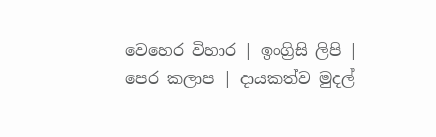වෙහෙර විහාර | ඉංග්‍රිසි ලිපි | පෙර කලාප | දායකත්ව මුදල්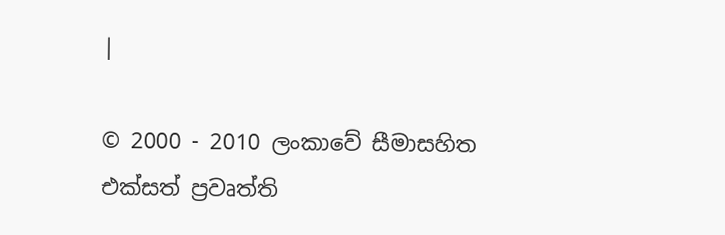|

© 2000 - 2010 ලංකාවේ සීමාසහිත එක්සත් ප්‍රවෘත්ති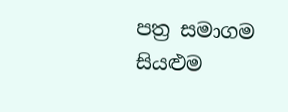පත්‍ර සමාගම
සියළුම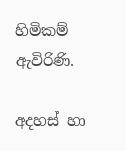හිමිකම් ඇවිරිණි.

අදහස් හා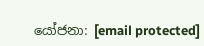යෝජනා: [email protected]